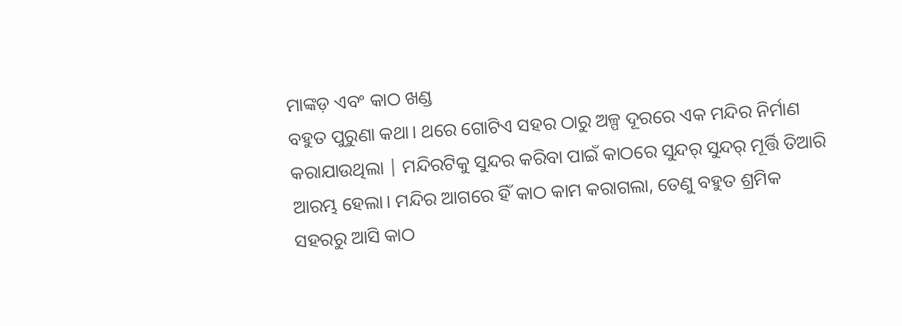ମାଙ୍କଡ଼ ଏବଂ କାଠ ଖଣ୍ଡ
ବହୁତ ପୁରୁଣା କଥା। ଥରେ ଗୋଟିଏ ସହର ଠାରୁ ଅଳ୍ପ ଦୂରରେ ଏକ ମନ୍ଦିର ନିର୍ମାଣ କରାଯାଉଥିଲା | ମନ୍ଦିରଟିକୁ ସୁନ୍ଦର କରିବା ପାଇଁ କାଠରେ ସୁନ୍ଦର୍ ସୁନ୍ଦର୍ ମୂର୍ତ୍ତି ତିଆରି ଆରମ୍ଭ ହେଲା। ମନ୍ଦିର ଆଗରେ ହିଁ କାଠ କାମ କରାଗଲା, ତେଣୁ ବହୁତ ଶ୍ରମିକ ସହରରୁ ଆସି କାଠ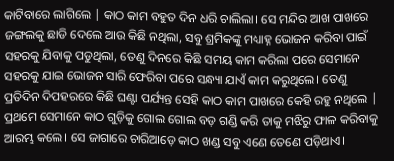କାଟିବାରେ ଲାଗିଲେ | କାଠ କାମ ବହୁତ ଦିନ ଧରି ଚାଲିଲା। ସେ ମନ୍ଦିର ଆଖ ପାଖରେ ଜଙ୍ଗଲକୁ ଛାଡି ଦେଲେ ଆଉ କିଛି ନଥିଲା, ସବୁ ଶ୍ରମିକଙ୍କୁ ମଧ୍ୟାହ୍ନ ଭୋଜନ କରିବା ପାଇଁ ସହରକୁ ଯିବାକୁ ପଡୁଥିଲା, ତେଣୁ ଦିନରେ କିଛି ସମୟ କାମ କରିଲା ପରେ ସେମାନେ ସହରକୁ ଯାଇ ଭୋଜନ ସାରି ଫେରିବା ପରେ ସନ୍ଧ୍ୟା ଯାଏଁ କାମ କରୁଥିଲେ। ତେଣୁ ପ୍ରତିଦିନ ଦିପହରରେ କିଛି ଘଣ୍ଟା ପର୍ଯ୍ୟନ୍ତ ସେହି କାଠ କାମ ପାଖରେ କେହି ରହୁ ନଥିଲେ | ପ୍ରଥମେ ସେମାନେ କାଠ ଗୁଡ଼ିକୁ ଗୋଲ ଗୋଲ ବଡ଼ ଗଣ୍ଡି କରି ତାକୁ ମଝିରୁ ଫାଳ କରିବାକୁ ଆରମ୍ଭ କଲେ। ସେ ଜାଗାରେ ଚାରିଆଡ଼େ କାଠ ଖଣ୍ଡ ସବୁ ଏଣେ ତେଣେ ପଡ଼ିଥାଏ।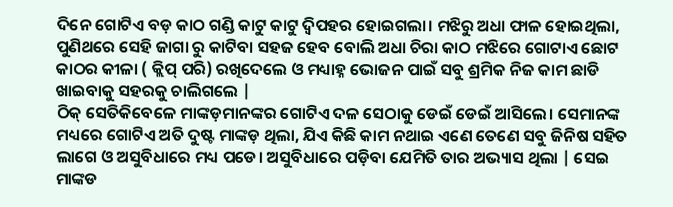ଦିନେ ଗୋଟିଏ ବଡ଼ କାଠ ଗଣ୍ଡି କାଟୁ କାଟୁ ଦ୍ୱିପହର ହୋଇଗଲା। ମଝିରୁ ଅଧା ଫାଳ ହୋଇଥିଲା, ପୁଣିଥରେ ସେହି ଜାଗା ରୁ କାଟିବା ସହଜ ହେବ ବୋଲି ଅଧା ଚିରା କାଠ ମଝିରେ ଗୋଟାଏ ଛୋଟ କାଠର କୀଳା ( କ୍ଲିପ୍ ପରି) ରଖିଦେଲେ ଓ ମଧ୍ୟାହ୍ନ ଭୋଜନ ପାଇଁ ସବୁ ଶ୍ରମିକ ନିଜ କାମ ଛାଡି ଖାଇବାକୁ ସହରକୁ ଚାଲିଗଲେ |
ଠିକ୍ ସେତିକିବେଳେ ମାଙ୍କଡ଼ମାନଙ୍କର ଗୋଟିଏ ଦଳ ସେଠାକୁ ଡେଇଁ ଡେଇଁ ଆସିଲେ। ସେମାନଙ୍କ ମଧ୍ୟରେ ଗୋଟିଏ ଅତି ଦୁଷ୍ଟ ମାଙ୍କଡ଼ ଥିଲା, ଯିଏ କିଛି କାମ ନଥାଇ ଏଣେ ତେଣେ ସବୁ ଜିନିଷ ସହିତ ଲାଗେ ଓ ଅସୁବିଧାରେ ମଧ୍ୟ ପଡେ। ଅସୁବିଧାରେ ପଡ଼ିବା ଯେମିତି ତାର ଅଭ୍ୟାସ ଥିଲା | ସେଇ ମାଙ୍କଡ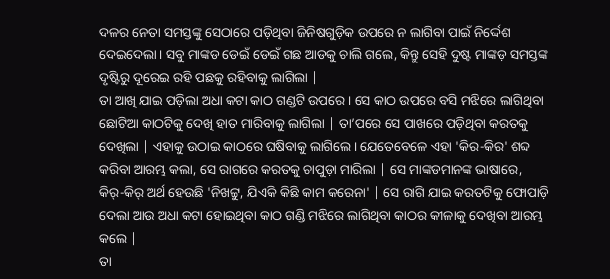ଦଳର ନେତା ସମସ୍ତଙ୍କୁ ସେଠାରେ ପଡ଼ିଥିବା ଜିନିଷଗୁଡ଼ିକ ଉପରେ ନ ଲାଗିବା ପାଇଁ ନିର୍ଦ୍ଦେଶ ଦେଇଦେଲା। ସବୁ ମାଙ୍କଡ ଡେଇଁ ଡେଇଁ ଗଛ ଆଡକୁ ଚାଲି ଗଲେ, କିନ୍ତୁ ସେହି ଦୁଷ୍ଟ ମାଙ୍କଡ଼ ସମସ୍ତଙ୍କ ଦୃଷ୍ଟିରୁ ଦୂରେଇ ରହି ପଛକୁ ରହିବାକୁ ଲାଗିଲା |
ତା ଆଖି ଯାଇ ପଡ଼ିଲା ଅଧା କଟା କାଠ ଗଣ୍ଡଟି ଉପରେ । ସେ କାଠ ଉପରେ ବସି ମଝିରେ ଲାଗିଥିବା ଛୋଟିଆ କାଠଟିକୁ ଦେଖି ହାତ ମାରିବାକୁ ଲାଗିଲା | ତା’ପରେ ସେ ପାଖରେ ପଡ଼ିଥିବା କରତକୁ ଦେଖିଲା | ଏହାକୁ ଉଠାଇ କାଠରେ ଘଷିବାକୁ ଲାଗିଲେ। ଯେତେବେଳେ ଏହା 'କିର-କିର' ଶବ୍ଦ କରିବା ଆରମ୍ଭ କଲା, ସେ ରାଗରେ କରତକୁ ଚାପୁଡ଼ା ମାରିଲା | ସେ ମାଙ୍କଡମାନଙ୍କ ଭାଷାରେ, କିର୍-କିର୍ ଅର୍ଥ ହେଉଛି 'ନିଖଟ୍ଟୁ, ଯିଏକି କିଛି କାମ କରେନା' | ସେ ରାଗି ଯାଇ କରତଟିକୁ ଫୋପାଡ଼ି ଦେଲା ଆଉ ଅଧା କଟା ହୋଇଥିବା କାଠ ଗଣ୍ଡି ମଝିରେ ଲାଗିଥିବା କାଠର କୀଳାକୁ ଦେଖିବା ଆରମ୍ଭ କଲେ |
ତା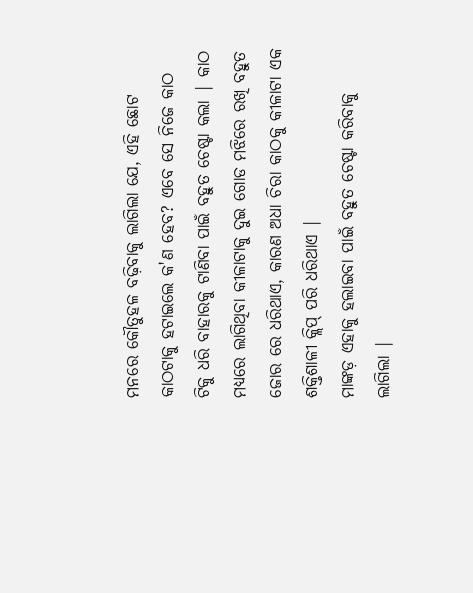ମନରେ କୌତୁହଳ ବଢ଼ିବାକୁ ଲାଗିଲା ଯେ, ଏହି ଛୋଟ କାଠଟାକୁ ହଟାଇଲେ କ'ଣ ହେବ? ଏବେ ସେ ନିଜେ କାଠ ଟିକୁ ଧରି ବାହାରକୁ ଟାଣିବା ପାଇଁ ବହୁତ ଚେଷ୍ଟା କଲା | କାଠ ମଧ୍ୟରେ ଲାଗିଥିବା କୀଳାଟାକୁ ଦୁଇ ଗୋଡ ମଝିରେ ରଖି ବହୁତ ଜୋର ରେ ଧରିଥାଏ, କାରଣ ଅଧା ଚିରା କାଠକୁ କୀଳାଟା ଏକ ଶକ୍ତିଶାଳୀ କ୍ଲିପ୍ ପରି ଧରିଥାଏ |
ମାଙ୍କଡ଼ ଏହାକୁ ହଲାଇବା ପାଇଁ ବହୁତ ଚେଷ୍ଟା କରିବାକୁ ଲାଗିଲା |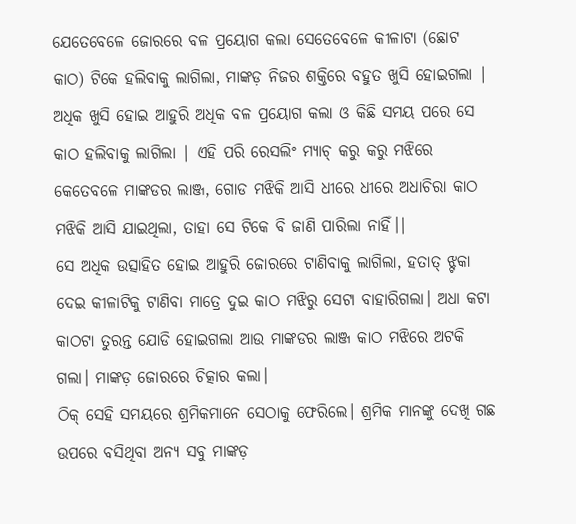ଯେତେବେଳେ ଜୋରରେ ବଳ ପ୍ରୟୋଗ କଲା ସେତେବେଳେ କୀଳାଟା (ଛୋଟ କାଠ) ଟିକେ ହଲିବାକୁ ଲାଗିଲା, ମାଙ୍କଡ଼ ନିଜର ଶକ୍ତିରେ ବହୁତ ଖୁସି ହୋଇଗଲା |
ଅଧିକ ଖୁସି ହୋଇ ଆହୁରି ଅଧିକ ବଳ ପ୍ରୟୋଗ କଲା ଓ କିଛି ସମୟ ପରେ ସେ କାଠ ହଲିବାକୁ ଲାଗିଲା | ଏହି ପରି ରେସଲିଂ ମ୍ୟାଚ୍ କରୁ କରୁ ମଝିରେ କେତେବଳେ ମାଙ୍କଡର ଲାଞ୍ଜ, ଗୋଡ ମଝିକି ଆସି ଧୀରେ ଧୀରେ ଅଧାଚିରା କାଠ ମଝିକି ଆସି ଯାଇଥିଲା, ତାହା ସେ ଟିକେ ବି ଜାଣି ପାରିଲା ନାହିଁ।|
ସେ ଅଧିକ ଉତ୍ସାହିତ ହୋଇ ଆହୁରି ଜୋରରେ ଟାଣିବାକୁ ଲାଗିଲା, ହତାତ୍ ଝ୍ଟକା ଦେଇ କୀଳାଟିକୁ ଟାଣିବା ମାତ୍ରେ ଦୁଇ କାଠ ମଝିରୁ ସେଟା ବାହାରିଗଲା। ଅଧା କଟା କାଠଟା ତୁରନ୍ତ ଯୋଡି ହୋଇଗଲା ଆଉ ମାଙ୍କଡର ଲାଞ୍ଜ କାଠ ମଝିରେ ଅଟକି ଗଲା। ମାଙ୍କଡ଼ ଜୋରରେ ଚିତ୍କାର କଲା।
ଠିକ୍ ସେହି ସମୟରେ ଶ୍ରମିକମାନେ ସେଠାକୁ ଫେରିଲେ। ଶ୍ରମିକ ମାନଙ୍କୁ ଦେଖି ଗଛ ଉପରେ ବସିଥିବା ଅନ୍ୟ ସବୁ ମାଙ୍କଡ଼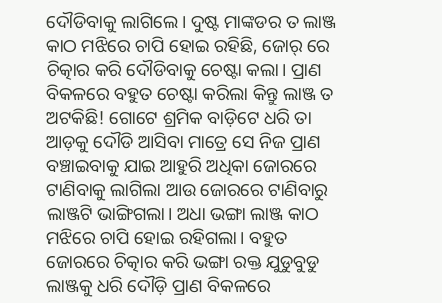ଦୌଡିବାକୁ ଲାଗିଲେ। ଦୁଷ୍ଟ ମାଙ୍କଡର ତ ଲାଞ୍ଜ କାଠ ମଝିରେ ଚାପି ହୋଇ ରହିଛି, ଜୋର୍ ରେ ଚିତ୍କାର କରି ଦୌଡିବାକୁ ଚେଷ୍ଟା କଲା। ପ୍ରାଣ ବିକଳରେ ବହୁତ ଚେଷ୍ଟା କରିଲା କିନ୍ତୁ ଲାଞ୍ଜ ତ ଅଟକିଛି! ଗୋଟେ ଶ୍ରମିକ ବାଡ଼ିଟେ ଧରି ତା ଆଡ଼କୁ ଦୌଡି ଆସିବା ମାତ୍ରେ ସେ ନିଜ ପ୍ରାଣ ବଞ୍ଚାଇବାକୁ ଯାଇ ଆହୁରି ଅଧିକା ଜୋରରେ ଟାଣିବାକୁ ଲାଗିଲା ଆଉ ଜୋରରେ ଟାଣିବାରୁ ଲାଞ୍ଜଟି ଭାଙ୍ଗିଗଲା। ଅଧା ଭଙ୍ଗା ଲାଞ୍ଜ କାଠ ମଝିରେ ଚାପି ହୋଇ ରହିଗଲା। ବହୁତ ଜୋରରେ ଚିତ୍କାର କରି ଭଙ୍ଗା ରକ୍ତ ଯୁଡୁବୁଡୁ ଲାଞ୍ଜକୁ ଧରି ଦୌଡ଼ି ପ୍ରାଣ ବିକଳରେ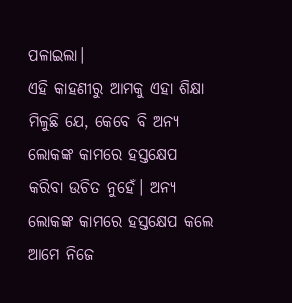ପଳାଇଲା।
ଏହି କାହଣୀରୁ ଆମକୁ ଏହା ଶିକ୍ଷା ମିଳୁଛି ଯେ, କେବେ ବି ଅନ୍ୟ ଲୋକଙ୍କ କାମରେ ହସ୍ତକ୍ଷେପ କରିବା ଉଚିତ ନୁହେଁ। ଅନ୍ୟ ଲୋକଙ୍କ କାମରେ ହସ୍ତକ୍ଷେପ କଲେ ଆମେ ନିଜେ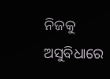ନିଜକୁ ଅସୁବିଧାରେ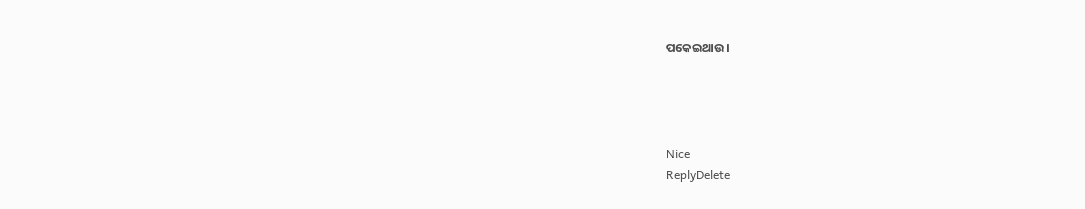ପକେଇଥାଉ।




Nice
ReplyDelete